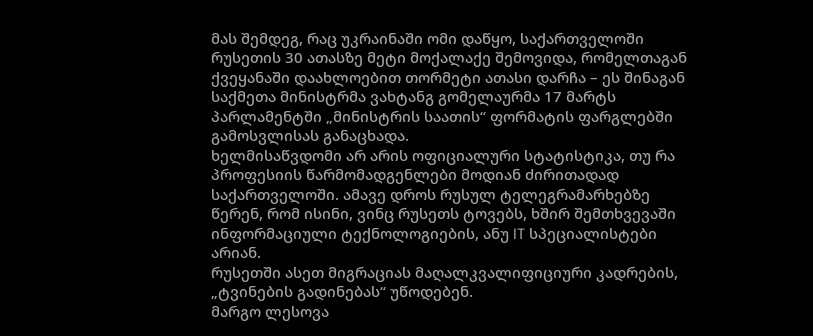მას შემდეგ, რაც უკრაინაში ომი დაწყო, საქართველოში რუსეთის 30 ათასზე მეტი მოქალაქე შემოვიდა, რომელთაგან ქვეყანაში დაახლოებით თორმეტი ათასი დარჩა – ეს შინაგან საქმეთა მინისტრმა ვახტანგ გომელაურმა 17 მარტს პარლამენტში „მინისტრის საათის“ ფორმატის ფარგლებში გამოსვლისას განაცხადა.
ხელმისაწვდომი არ არის ოფიციალური სტატისტიკა, თუ რა პროფესიის წარმომადგენლები მოდიან ძირითადად საქართველოში. ამავე დროს რუსულ ტელეგრამარხებზე წერენ, რომ ისინი, ვინც რუსეთს ტოვებს, ხშირ შემთხვევაში ინფორმაციული ტექნოლოგიების, ანუ IT სპეციალისტები არიან.
რუსეთში ასეთ მიგრაციას მაღალკვალიფიციური კადრების, „ტვინების გადინებას“ უწოდებენ.
მარგო ლესოვა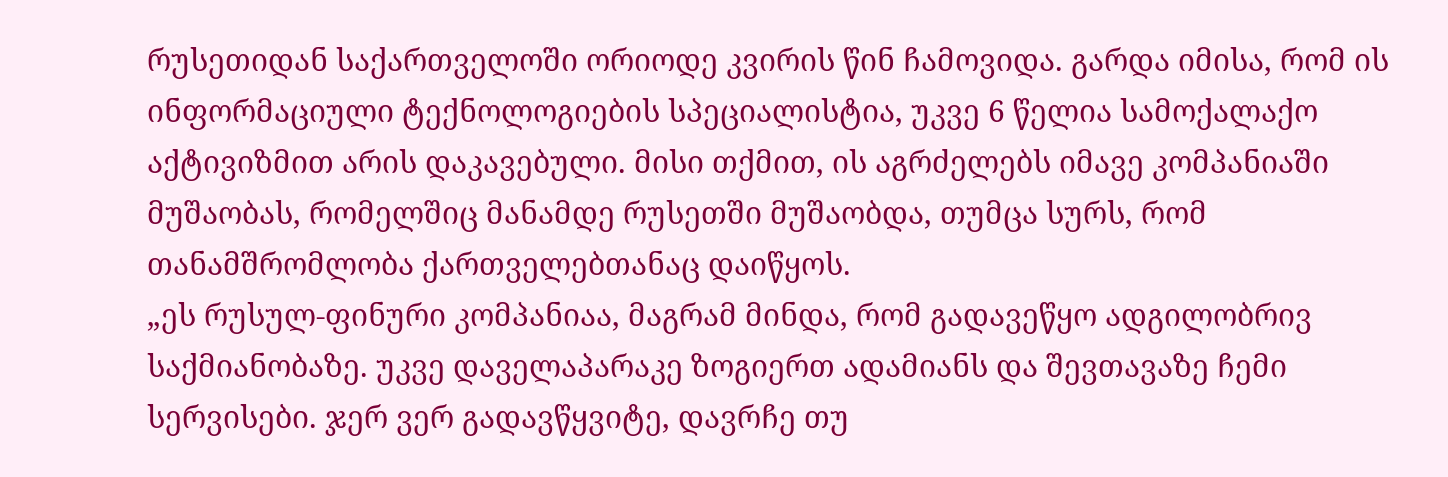რუსეთიდან საქართველოში ორიოდე კვირის წინ ჩამოვიდა. გარდა იმისა, რომ ის ინფორმაციული ტექნოლოგიების სპეციალისტია, უკვე 6 წელია სამოქალაქო აქტივიზმით არის დაკავებული. მისი თქმით, ის აგრძელებს იმავე კომპანიაში მუშაობას, რომელშიც მანამდე რუსეთში მუშაობდა, თუმცა სურს, რომ თანამშრომლობა ქართველებთანაც დაიწყოს.
„ეს რუსულ-ფინური კომპანიაა, მაგრამ მინდა, რომ გადავეწყო ადგილობრივ საქმიანობაზე. უკვე დაველაპარაკე ზოგიერთ ადამიანს და შევთავაზე ჩემი სერვისები. ჯერ ვერ გადავწყვიტე, დავრჩე თუ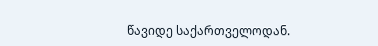წავიდე საქართველოდან.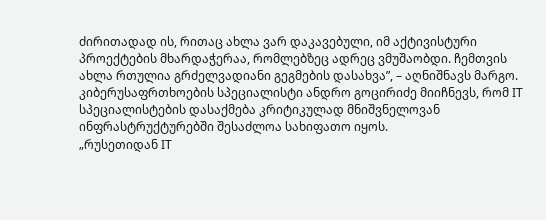ძირითადად ის, რითაც ახლა ვარ დაკავებული, იმ აქტივისტური პროექტების მხარდაჭერაა, რომლებზეც ადრეც ვმუშაობდი. ჩემთვის ახლა რთულია გრძელვადიანი გეგმების დასახვა”, – აღნიშნავს მარგო.
კიბერუსაფრთხოების სპეციალისტი ანდრო გოცირიძე მიიჩნევს, რომ IT სპეციალისტების დასაქმება კრიტიკულად მნიშვნელოვან ინფრასტრუქტურებში შესაძლოა სახიფათო იყოს.
„რუსეთიდან IT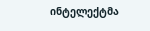ინტელექტმა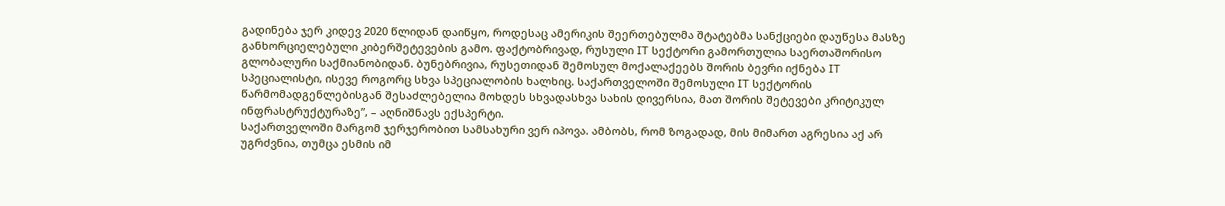გადინება ჯერ კიდევ 2020 წლიდან დაიწყო, როდესაც ამერიკის შეერთებულმა შტატებმა სანქციები დაუწესა მასზე განხორციელებული კიბერშეტევების გამო. ფაქტობრივად, რუსული IT სექტორი გამორთულია საერთაშორისო გლობალური საქმიანობიდან. ბუნებრივია, რუსეთიდან შემოსულ მოქალაქეებს შორის ბევრი იქნება IT სპეციალისტი, ისევე როგორც სხვა სპეციალობის ხალხიც. საქართველოში შემოსული IT სექტორის წარმომადგენლებისგან შესაძლებელია მოხდეს სხვადასხვა სახის დივერსია, მათ შორის შეტევები კრიტიკულ ინფრასტრუქტურაზე”, – აღნიშნავს ექსპერტი.
საქართველოში მარგომ ჯერჯერობით სამსახური ვერ იპოვა. ამბობს, რომ ზოგადად, მის მიმართ აგრესია აქ არ უგრძვნია, თუმცა ესმის იმ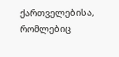ქართველებისა, რომლებიც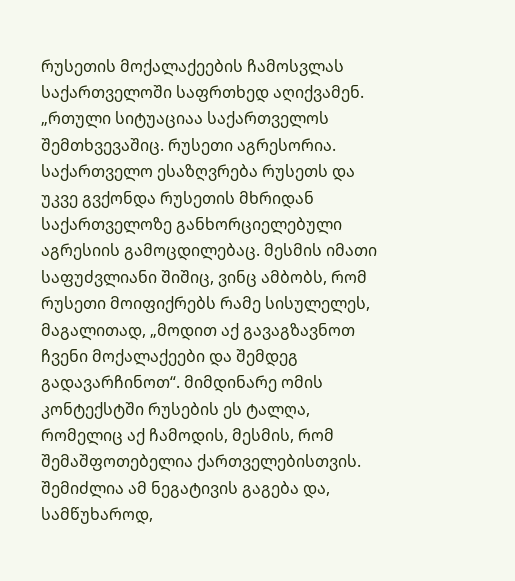რუსეთის მოქალაქეების ჩამოსვლას საქართველოში საფრთხედ აღიქვამენ.
„რთული სიტუაციაა საქართველოს შემთხვევაშიც. რუსეთი აგრესორია. საქართველო ესაზღვრება რუსეთს და უკვე გვქონდა რუსეთის მხრიდან საქართველოზე განხორციელებული აგრესიის გამოცდილებაც. მესმის იმათი საფუძვლიანი შიშიც, ვინც ამბობს, რომ რუსეთი მოიფიქრებს რამე სისულელეს, მაგალითად, „მოდით აქ გავაგზავნოთ ჩვენი მოქალაქეები და შემდეგ გადავარჩინოთ“. მიმდინარე ომის კონტექსტში რუსების ეს ტალღა, რომელიც აქ ჩამოდის, მესმის, რომ შემაშფოთებელია ქართველებისთვის. შემიძლია ამ ნეგატივის გაგება და, სამწუხაროდ,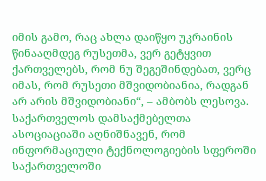იმის გამო, რაც ახლა დაიწყო უკრაინის წინააღმდეგ რუსეთმა, ვერ გეტყვით ქართველებს, რომ ნუ შეგეშინდებათ, ვერც იმას, რომ რუსეთი მშვიდობიანია, რადგან არ არის მშვიდობიანი“, – ამბობს ლესოვა.
საქართველოს დამსაქმებელთა ასოციაციაში აღნიშნავენ, რომ ინფორმაციული ტექნოლოგიების სფეროში საქართველოში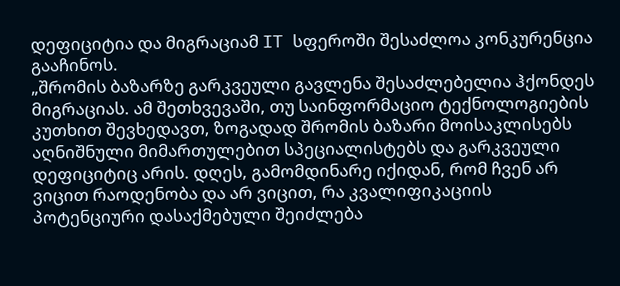დეფიციტია და მიგრაციამ IT სფეროში შესაძლოა კონკურენცია გააჩინოს.
„შრომის ბაზარზე გარკვეული გავლენა შესაძლებელია ჰქონდეს მიგრაციას. ამ შეთხვევაში, თუ საინფორმაციო ტექნოლოგიების კუთხით შევხედავთ, ზოგადად შრომის ბაზარი მოისაკლისებს აღნიშნული მიმართულებით სპეციალისტებს და გარკვეული დეფიციტიც არის. დღეს, გამომდინარე იქიდან, რომ ჩვენ არ ვიცით რაოდენობა და არ ვიცით, რა კვალიფიკაციის პოტენციური დასაქმებული შეიძლება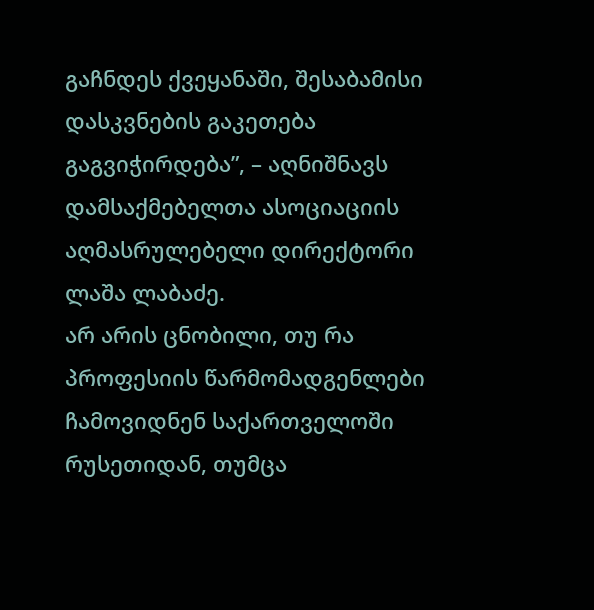გაჩნდეს ქვეყანაში, შესაბამისი დასკვნების გაკეთება გაგვიჭირდება”, – აღნიშნავს დამსაქმებელთა ასოციაციის აღმასრულებელი დირექტორი ლაშა ლაბაძე.
არ არის ცნობილი, თუ რა პროფესიის წარმომადგენლები ჩამოვიდნენ საქართველოში რუსეთიდან, თუმცა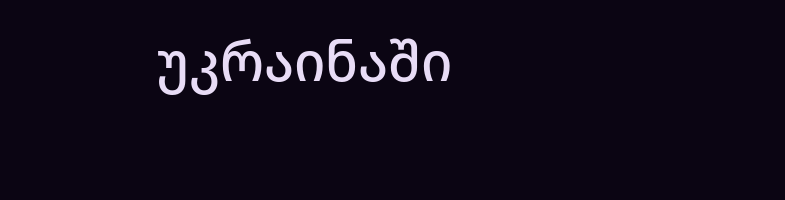უკრაინაში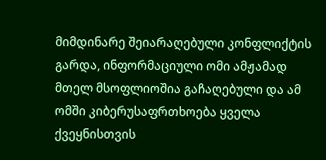მიმდინარე შეიარაღებული კონფლიქტის გარდა, ინფორმაციული ომი ამჟამად მთელ მსოფლიოშია გაჩაღებული და ამ ომში კიბერუსაფრთხოება ყველა ქვეყნისთვის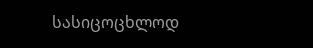სასიცოცხლოდ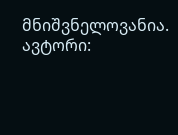მნიშვნელოვანია.
ავტორი: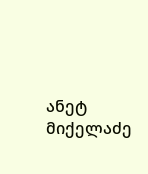ანეტ მიქელაძე